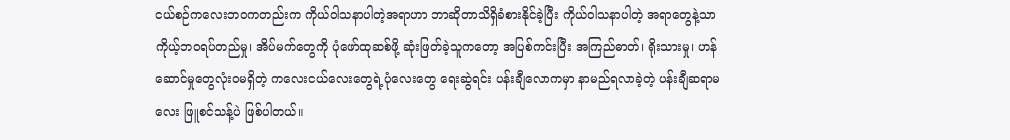ငယ်စဉ်ကလေးဘဝကတည်းက ကိုယ်ဝါသနာပါတဲ့အရာဟာ ဘာဆိုတာသိရှိခံစားနိုင်ခဲ့ပြီး ကိုယ်ဝါသနာပါတဲ့ အရာတွေနဲ့သာ ကိုယ့်ဘဝရပ်တည်မှု၊ အိပ်မက်တွေကို ပုံဖော်ထုဆစ်ဖို့ ဆုံးဖြတ်ခဲ့သူကတော့ အပြစ်ကင်းပြီး အကြည်ဓာတ်၊ ရိုးသားမှု၊ ဟန်ဆောင်မှုတွေလုံးဝမရှိတဲ့ ကလေးငယ်လေးတွေရဲ့ပုံလေးတွေ ရေးဆွဲရင်း ပန်းချီလောကမှာ နာမည်ရလာခဲ့တဲ့ ပန်းချီဆရာမလေး ဖြူစင်သန့်ပဲ ဖြစ်ပါတယ်။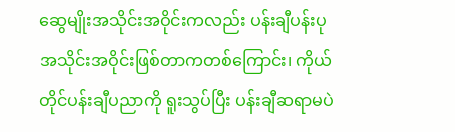ဆွေမျိုးအသိုင်းအဝိုင်းကလည်း ပန်းချီပန်းပုအသိုင်းအဝိုင်းဖြစ်တာကတစ်ကြောင်း၊ ကိုယ်တိုင်ပန်းချီပညာကို ရူးသွပ်ပြီး ပန်းချီဆရာမပဲ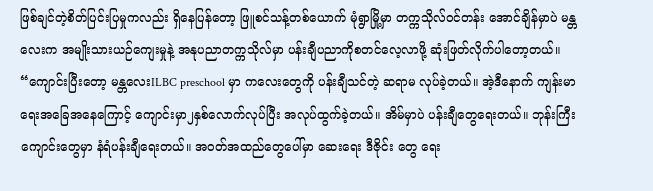ဖြစ်ချင်တဲ့စိတ်ပြင်းပြမှုကလည်း ရှိနေပြန်တော့ ဖြူစင်သန့်တစ်ယောက် မုံရွာမြို့မှာ တက္ကသိုလ်ဝင်တန်း အောင်ချိန်မှာပဲ မန္တလေးက အမျိုးသားယဉ်ကျေးမှုနဲ့ အနုပညာတက္ကသိုလ်မှာ ပန်းချီပညာကိုစတင်လေ့လာဖို့ ဆုံးဖြတ်လိုက်ပါတော့တယ်။
“ကျောင်းပြီးတော့ မန္တလေးILBC preschool မှာ ကလေးတွေကို ပန်းချီသင်တဲ့ ဆရာမ လုပ်ခဲ့တယ်။ အဲ့ဒီနောက် ကျန်းမာရေးအခြေအနေကြောင့် ကျောင်းမှာ၂နှစ်လောက်လုပ်ပြီး အလုပ်ထွက်ခဲ့တယ်။ အိမ်မှာပဲ ပန်းချီတွေရေးတယ်။ ဘုန်းကြီးကျောင်းတွေမှာ နံရံပန်းချီရေးတယ်။ အဝတ်အထည်တွေပေါ်မှာ ဆေးရေး ဒီဇိုင်း တွေ ရေး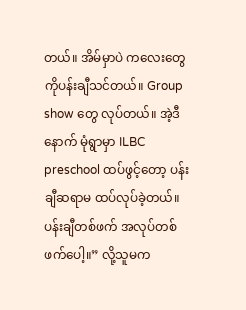တယ်။ အိမ်မှာပဲ ကလေးတွေကိုပန်းချီသင်တယ်။ Group show တွေ လုပ်တယ်။ အဲ့ဒီနောက် မုံရွာမှာ ILBC preschool ထပ်ဖွင့်တော့ ပန်းချီဆရာမ ထပ်လုပ်ခဲ့တယ်။ ပန်းချီတစ်ဖက် အလုပ်တစ်ဖက်ပေါ့။” လို့သူမက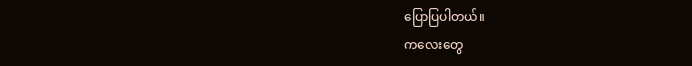ပြောပြပါတယ်။
ကလေးတွေ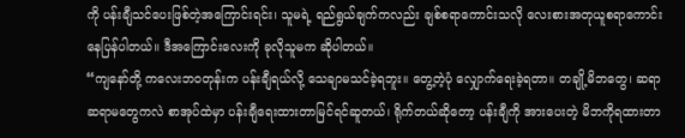ကို ပန်းချီသင်ပေးဖြစ်တဲ့အကြောင်းရင်း၊ သူမရဲ့ ရည်ရွယ်ချက်ကလည်း ချစ်စရာကောင်းသလို လေးစားအတုယူစရာကောင်းနေပြန်ပါတယ်။ ဒီအကြောင်းလေးကို ခုလိုသူမက ဆိုပါတယ်။
“ကျနော်တို့ ကလေးဘဝတုန်းက ပန်းချီရယ်လို့ သေချာမသင်ခဲ့ရဘူး။ တွေ့တဲ့ပုံ လျှောက်ရေးခဲ့ရတာ။ တချို့မိဘတွေ၊ ဆရာ ဆရာမတွေကလဲ စာအုပ်ထဲမှာ ပန်းချီရေးထားတာမြင်ရင်ဆူတယ်၊ ရိုက်တယ်ဆိုတော့ ပန်းချီကို အားပေးတဲ့ မိဘကိုရထားတာ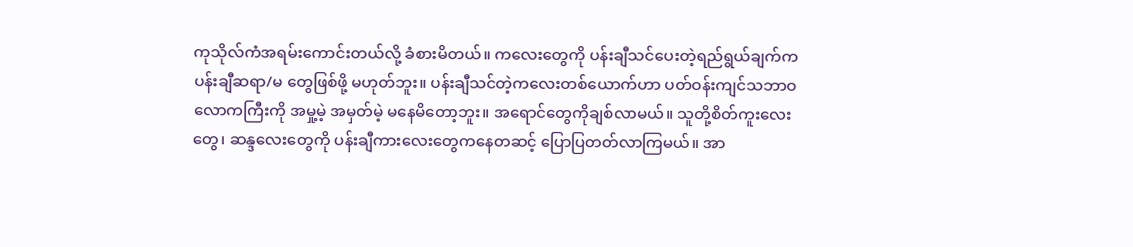ကုသိုလ်ကံအရမ်းကောင်းတယ်လို့ ခံစားမိတယ်။ ကလေးတွေကို ပန်းချီသင်ပေးတဲ့ရည်ရွယ်ချက်က ပန်းချီဆရာ/မ တွေဖြစ်ဖို့ မဟုတ်ဘူး။ ပန်းချီသင်တဲ့ကလေးတစ်ယောက်ဟာ ပတ်ဝန်းကျင်သဘာဝလောကကြီးကို အမှု့မဲ့ အမှတ်မဲ့ မနေမိတော့ဘူး။ အရောင်တွေကိုချစ်လာမယ်။ သူတို့စိတ်ကူးလေးတွေ၊ ဆန္ဒလေးတွေကို ပန်းချီကားလေးတွေကနေတဆင့် ပြောပြတတ်လာကြမယ်။ အာ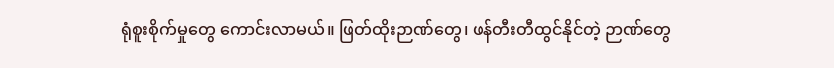ရုံစူးစိုက်မှုတွေ ကောင်းလာမယ်။ ဖြတ်ထိုးဉာဏ်တွေ၊ ဖန်တီးတီထွင်နိုင်တဲ့ ဉာဏ်တွေ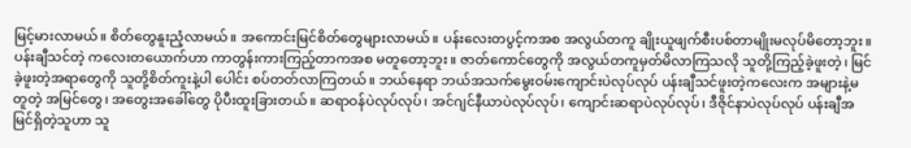မြင့်မားလာမယ်။ စိတ်တွေနူးညံ့လာမယ်။ အကောင်းမြင်စိတ်တွေများလာမယ်။ ပန်းလေးတပွင့်ကအစ အလွယ်တကူ ချိုးယူဖျက်စီးပစ်တာမျိုးမလုပ်မိတော့ဘူး။ ပန်းချီသင်တဲ့ ကလေးတယောက်ဟာ ကာတွန်းကားကြည့်တာကအစ မတူတော့ဘူး။ ဇာတ်ကောင်တွေကို အလွယ်တကူမှတ်မိလာကြသလို သူတို့ကြည့်ခဲ့ဖူးတဲ့၊ မြင်ခဲ့ဖူးတဲ့အရာတွေကို သူတို့စိတ်ကူးနဲ့ပါ ပေါင်း စပ်တတ်လာကြတယ်။ ဘယ်နေရာ ဘယ်အသက်မွေးဝမ်းကျောင်းပဲလုပ်လုပ် ပန်းချီသင်ဖူးတဲ့ကလေးက အများနဲ့မတူတဲ့ အမြင်တွေ၊ အတွေးအခေါ်တွေ ပိုပီးထူးခြားတယ်။ ဆရာဝန်ပဲလုပ်လုပ်၊ အင်ဂျင်နီယာပဲလုပ်လုပ်၊ ကျောင်းဆရာပဲလုပ်လုပ်၊ ဒီဇိုင်နာပဲလုပ်လုပ် ပန်းချီအမြင်ရှိတဲ့သူဟာ သူ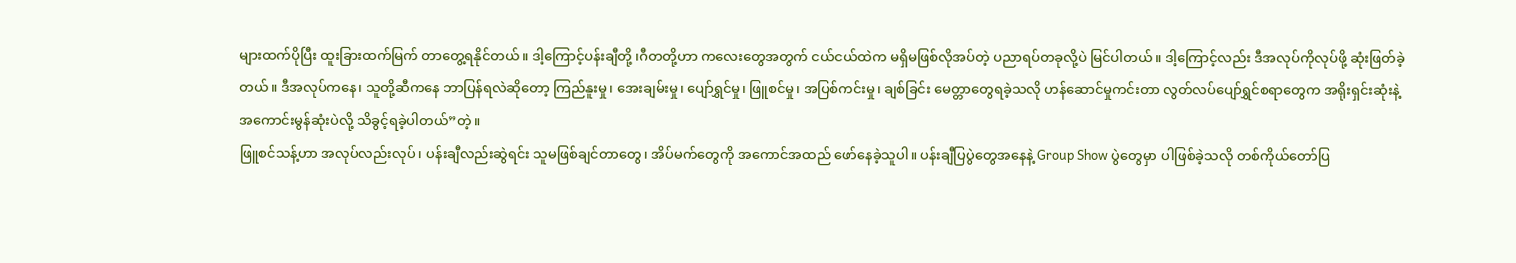များထက်ပိုပြီး ထူးခြားထက်မြက် တာတွေ့ရနိုင်တယ်။ ဒါ့ကြောင့်ပန်းချီတို့ ၊ဂီတတို့ဟာ ကလေးတွေအတွက် ငယ်ငယ်ထဲက မရှိမဖြစ်လိုအပ်တဲ့ ပညာရပ်တခုလို့ပဲ မြင်ပါတယ်။ ဒါ့ကြောင့်လည်း ဒီအလုပ်ကိုလုပ်ဖို့ ဆုံးဖြတ်ခဲ့တယ်။ ဒီအလုပ်ကနေ၊ သူတို့ဆီကနေ ဘာပြန်ရလဲဆိုတော့ ကြည်နူးမှု၊ အေးချမ်းမှု၊ ပျော်ရွှင်မှု၊ ဖြူစင်မှု၊ အပြစ်ကင်းမှု၊ ချစ်ခြင်း မေတ္တာတွေရခဲ့သလို ဟန်ဆောင်မှုကင်းတာ လွတ်လပ်ပျော်ရွှင်စရာတွေက အရိုးရှင်းဆုံးနဲ့ အကောင်းမွန်ဆုံးပဲလို့ သိခွင့်ရခဲ့ပါတယ်”တဲ့။
ဖြူစင်သန့်ဟာ အလုပ်လည်းလုပ်၊ ပန်းချီလည်းဆွဲရင်း သူမဖြစ်ချင်တာတွေ၊ အိပ်မက်တွေကို အကောင်အထည် ဖော်နေခဲ့သူပါ။ ပန်းချီပြပွဲတွေအနေနဲ့ Group Show ပွဲတွေမှာ ပါဖြစ်ခဲ့သလို တစ်ကိုယ်တော်ပြ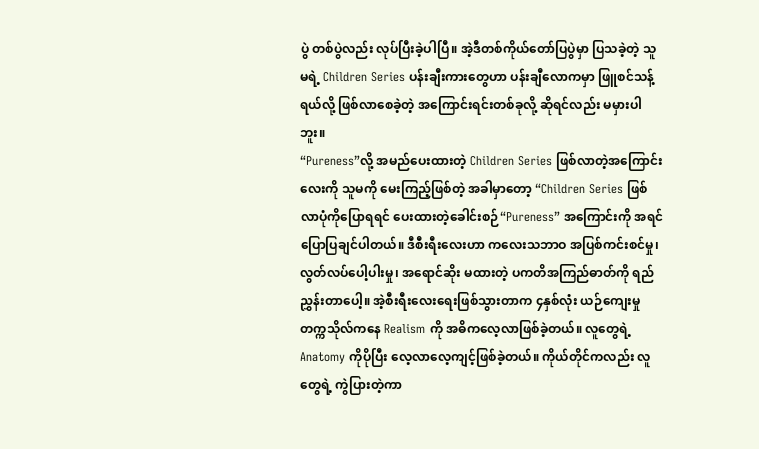ပွဲ တစ်ပွဲလည်း လုပ်ပြီးခဲ့ပါပြီ။ အဲ့ဒီတစ်ကိုယ်တော်ပြပွဲမှာ ပြသခဲ့တဲ့ သူမရဲ့ Children Series ပန်းချီးကားတွေဟာ ပန်းချီလောကမှာ ဖြူစင်သန့်ရယ်လို့ ဖြစ်လာစေခဲ့တဲ့ အကြောင်းရင်းတစ်ခုလို့ ဆိုရင်လည်း မမှားပါဘူး။
“Pureness”လို့ အမည်ပေးထားတဲ့ Children Series ဖြစ်လာတဲ့အကြောင်းလေးကို သူမကို မေးကြည့်ဖြစ်တဲ့ အခါမှာတော့ “Children Series ဖြစ်လာပုံကိုပြောရရင် ပေးထားတဲ့ခေါင်းစဉ်“Pureness” အကြောင်းကို အရင်ပြောပြချင်ပါတယ်။ ဒီစီးရီးလေးဟာ ကလေးသဘာဝ အပြစ်ကင်းစင်မှု၊ လွတ်လပ်ပေါ့ပါးမှု၊ အရောင်ဆိုး မထားတဲ့ ပကတိအကြည်ဓာတ်ကို ရည်ညွှန်းတာပေါ့။ အဲ့စီးရီးလေးရေးဖြစ်သွားတာက ၄နှစ်လုံး ယဉ်ကျေးမှုတက္ကသိုလ်ကနေ Realism ကို အဓိကလေ့လာဖြစ်ခဲ့တယ်။ လူတွေရဲ့ Anatomy ကိုပိုပြီး လေ့လာလေ့ကျင့်ဖြစ်ခဲ့တယ်။ ကိုယ်တိုင်ကလည်း လူတွေရဲ့ ကွဲပြားတဲ့ကာ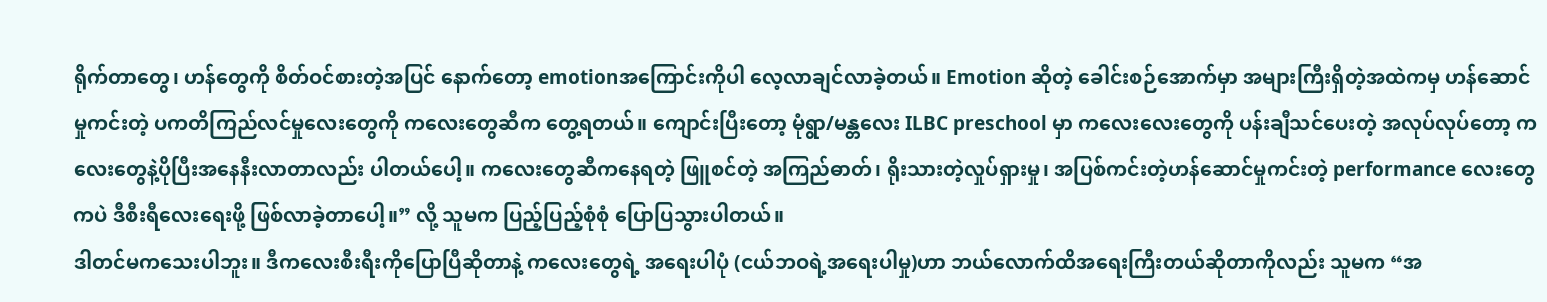ရိုက်တာတွေ၊ ဟန်တွေကို စိတ်ဝင်စားတဲ့အပြင် နောက်တော့ emotionအကြောင်းကိုပါ လေ့လာချင်လာခဲ့တယ်။ Emotion ဆိုတဲ့ ခေါင်းစဉ်အောက်မှာ အများကြီးရှိတဲ့အထဲကမှ ဟန်ဆောင်မှုကင်းတဲ့ ပကတိကြည်လင်မှုလေးတွေကို ကလေးတွေဆီက တွေ့ရတယ်။ ကျောင်းပြီးတော့ မုံရွာ/မန္တလေး ILBC preschool မှာ ကလေးလေးတွေကို ပန်းချီသင်ပေးတဲ့ အလုပ်လုပ်တော့ ကလေးတွေနဲ့ပိုပြီးအနေနီးလာတာလည်း ပါတယ်ပေါ့။ ကလေးတွေဆီကနေရတဲ့ ဖြူစင်တဲ့ အကြည်ဓာတ်၊ ရိုးသားတဲ့လှုပ်ရှားမှု၊ အပြစ်ကင်းတဲ့ဟန်ဆောင်မှုကင်းတဲ့ performance လေးတွေကပဲ ဒီစီးရီလေးရေးဖို့ ဖြစ်လာခဲ့တာပေါ့။” လို့ သူမက ပြည့်ပြည့်စုံစုံ ပြောပြသွားပါတယ်။
ဒါတင်မကသေးပါဘူး။ ဒီကလေးစီးရီးကိုပြောပြီဆိုတာနဲ့ ကလေးတွေရဲ့ အရေးပါပုံ (ငယ်ဘဝရဲ့အရေးပါမှု)ဟာ ဘယ်လောက်ထိအရေးကြီးတယ်ဆိုတာကိုလည်း သူမက “အ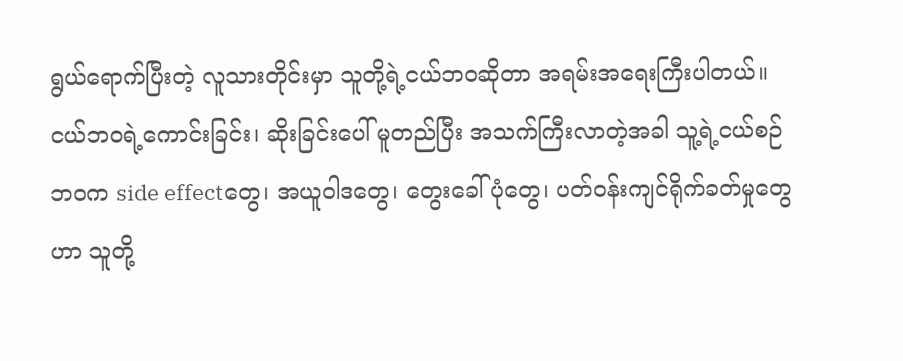ရွယ်ရောက်ပြီးတဲ့ လူသားတိုင်းမှာ သူတို့ရဲ့ငယ်ဘဝဆိုတာ အရမ်းအရေးကြီးပါတယ်။ ငယ်ဘဝရဲ့ကောင်းခြင်း၊ ဆိုးခြင်းပေါ် မူတည်ပြီး အသက်ကြီးလာတဲ့အခါ သူ့ရဲ့ငယ်စဉ်ဘဝက side effectတွေ၊ အယူဝါဒတွေ၊ တွေးခေါ်ပုံတွေ၊ ပတ်ဝန်းကျင်ရိုက်ခတ်မှုတွေဟာ သူတို့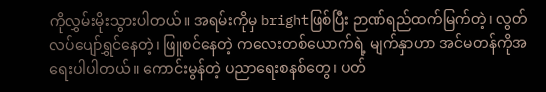ကိုလွှမ်းမိုးသွားပါတယ်။ အရမ်းကိုမှ brightဖြစ်ပြီး ဉာဏ်ရည်ထက်မြက်တဲ့၊ လွတ်လပ်ပျော်ရွှင်နေတဲ့၊ ဖြူစင်နေတဲ့ ကလေးတစ်ယောက်ရဲ့ မျက်နှာဟာ အင်မတန်ကိုအရေးပါပါတယ်။ ကောင်းမွန်တဲ့ ပညာရေးစနစ်တွေ၊ ပတ်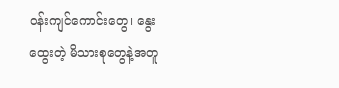ဝန်းကျင်ကောင်းတွေ၊ နွေးထွေးတဲ့ မိသားစုတွေနဲ့အတူ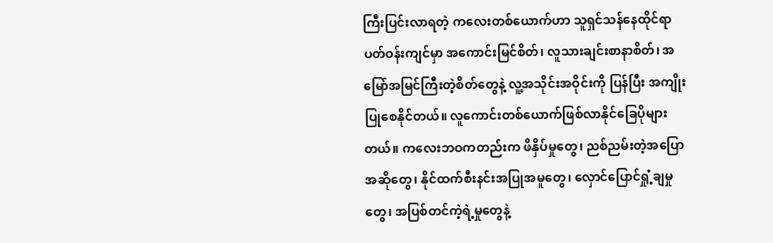ကြီးပြင်းလာရတဲ့ ကလေးတစ်ယောက်ဟာ သူရှင်သန်နေထိုင်ရာ ပတ်ဝန်းကျင်မှာ အကောင်းမြင်စိတ်၊ လူသားချင်းစာနာစိတ်၊ အမြော်အမြင်ကြီးတဲ့စိတ်တွေနဲ့ လူ့အသိုင်းအဝိုင်းကို ပြန်ပြီး အကျိုးပြုစေနိုင်တယ်။ လူကောင်းတစ်ယောက်ဖြစ်လာနိုင်ခြေပိုများတယ်။ ကလေးဘဝကတည်းက ဖိနှိပ်မှုတွေ၊ ညစ်ညမ်းတဲ့အပြောအဆိုတွေ၊ နိုင်ထက်စီးနင်းအပြုအမူတွေ၊ လှောင်ပြောင်ရှုံ့ချမှုတွေ၊ အပြစ်တင်ကဲ့ရဲ့မှုတွေနဲ့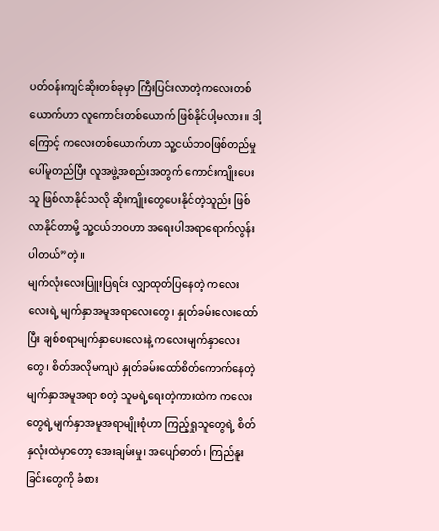ပတ်ဝန်းကျင်ဆိုးတစ်ခုမှာ ကြီးပြင်းလာတဲ့ကလေးတစ်ယောက်ဟာ လူကောင်းတစ်ယောက် ဖြစ်နိုင်ပါ့မလား။ ဒါ့ကြောင့် ကလေးတစ်ယောက်ဟာ သူ့ငယ်ဘဝဖြစ်တည်မှုပေါ်မူတည်ပြီး လူအဖွဲ့အစည်းအတွက် ကောင်းကျိုးပေးသူ ဖြစ်လာနိုင်သလို ဆိုးကျိုးတွေပေးနိုင်တဲ့သူည်း ဖြစ်လာနိုင်တာမို့ သူ့ငယ်ဘဝဟာ အရေးပါအရာရောက်လွန်းပါတယ်”တဲ့။
မျက်လုံးလေးပြူးပြရင်း လျှာထုတ်ပြနေတဲ့ ကလေးလေးရဲ့ မျက်နှာအမူအရာလေးတွေ၊ နှုတ်ခမ်းလေးထော်ပြီး ချစ်စရာမျက်နှာပေးလေးနဲ့ ကလေးမျက်နှာလေးတွေ၊ စိတ်အလိုမကျပဲ နှုတ်ခမ်းထော်စိတ်ကောက်နေတဲ့ မျက်နှာအမူအရာ စတဲ့ သူမရဲ့ရေးတဲ့ကားထဲက ကလေးတွေရဲ့မျက်နှာအမူအရာမျိုးစုံဟာ ကြည့်ရှုသူတွေရဲ့ စိတ်နှလုံးထဲမှာတော့ အေးချမ်းမှု၊ အပျော်ဓာတ်၊ ကြည်နူးခြင်းတွေကို ခံစား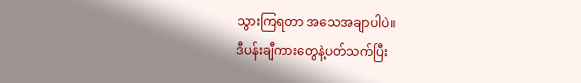သွားကြရတာ အသေအချာပါပဲ။
ဒီပန်းချီကားတွေနဲ့ပတ်သက်ပြီး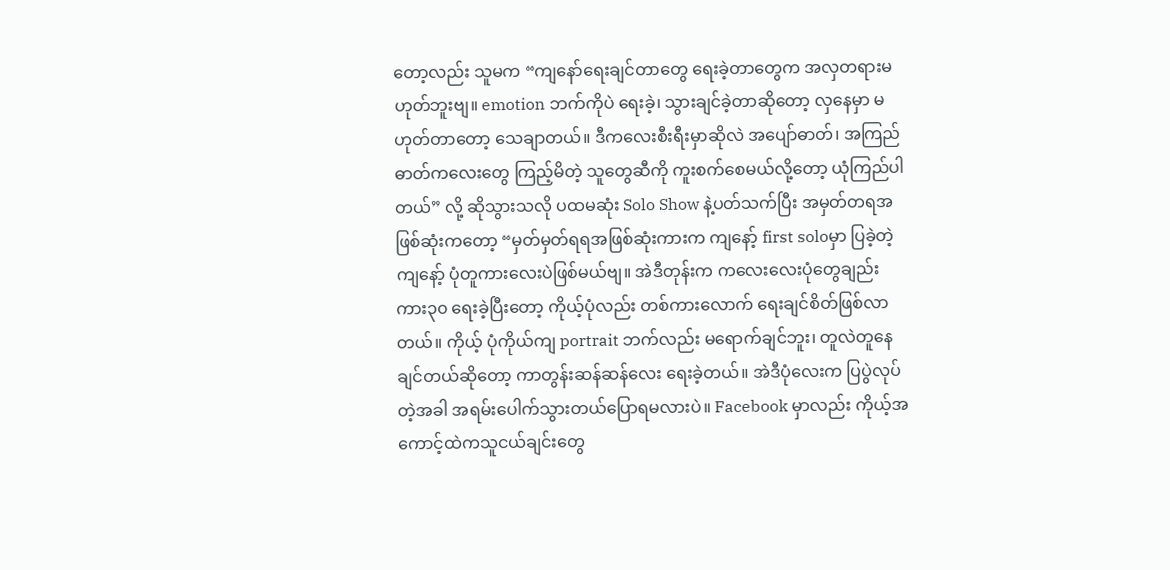တော့လည်း သူမက “ကျနော်ရေးချင်တာတွေ ရေးခဲ့တာတွေက အလှတရားမဟုတ်ဘူးဗျ။ emotion ဘက်ကိုပဲ ရေးခဲ့၊ သွားချင်ခဲ့တာဆိုတော့ လှနေမှာ မဟုတ်တာတော့ သေချာတယ်။ ဒီကလေးစီးရီးမှာဆိုလဲ အပျော်ဓာတ်၊ အကြည်ဓာတ်ကလေးတွေ ကြည့်မိတဲ့ သူတွေဆီကို ကူးစက်စေမယ်လို့တော့ ယုံကြည်ပါတယ်” လို့ ဆိုသွားသလို ပထမဆုံး Solo Show နဲ့ပတ်သက်ပြီး အမှတ်တရအဖြစ်ဆုံးကတော့ “မှတ်မှတ်ရရအဖြစ်ဆုံးကားက ကျနော့် first soloမှာ ပြခဲ့တဲ့ ကျနော့် ပုံတူကားလေးပဲဖြစ်မယ်ဗျ။ အဲဒီတုန်းက ကလေးလေးပုံတွေချည်း ကား၃၀ ရေးခဲ့ပြီးတော့ ကိုယ့်ပုံလည်း တစ်ကားလောက် ရေးချင်စိတ်ဖြစ်လာတယ်။ ကိုယ့် ပုံကိုယ်ကျ portrait ဘက်လည်း မရောက်ချင်ဘူး၊ တူလဲတူနေချင်တယ်ဆိုတော့ ကာတွန်းဆန်ဆန်လေး ရေးခဲ့တယ်။ အဲဒီပုံလေးက ပြပွဲလုပ်တဲ့အခါ အရမ်းပေါက်သွားတယ်ပြောရမလားပဲ။ Facebook မှာလည်း ကိုယ့်အကောင့်ထဲကသူငယ်ချင်းတွေ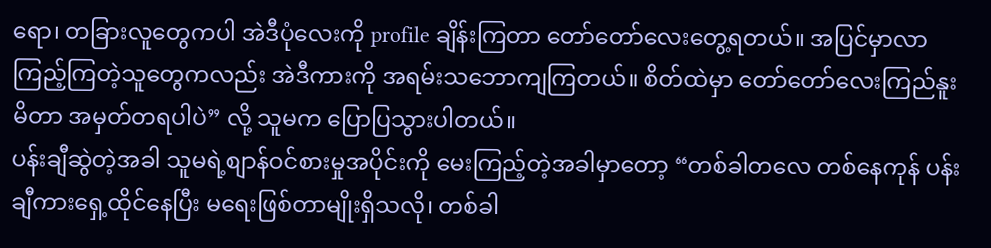ရော၊ တခြားလူတွေကပါ အဲဒီပုံလေးကို profile ချိန်းကြတာ တော်တော်လေးတွေ့ရတယ်။ အပြင်မှာလာကြည့်ကြတဲ့သူတွေကလည်း အဲဒီကားကို အရမ်းသဘောကျကြတယ်။ စိတ်ထဲမှာ တော်တော်လေးကြည်နူးမိတာ အမှတ်တရပါပဲ” လို့ သူမက ပြောပြသွားပါတယ်။
ပန်းချီဆွဲတဲ့အခါ သူမရဲ့စျာန်ဝင်စားမှုအပိုင်းကို မေးကြည့်တဲ့အခါမှာတော့ “တစ်ခါတလေ တစ်နေကုန် ပန်းချီကားရှေ့ထိုင်နေပြီး မရေးဖြစ်တာမျိုးရှိသလို၊ တစ်ခါ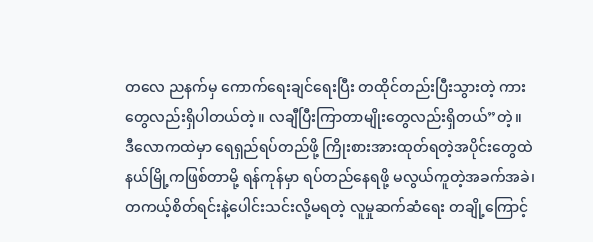တလေ ညနက်မှ ကောက်ရေးချင်ရေးပြီး တထိုင်တည်းပြီးသွားတဲ့ ကားတွေလည်းရှိပါတယ်တဲ့။ လချီပြီးကြာတာမျိုးတွေလည်းရှိတယ်”တဲ့။
ဒီလောကထဲမှာ ရေရှည်ရပ်တည်ဖို့ ကြိုးစားအားထုတ်ရတဲ့အပိုင်းတွေထဲ နယ်မြို့ကဖြစ်တာမို့ ရန်ကုန်မှာ ရပ်တည်နေရဖို့ မလွယ်ကူတဲ့အခက်အခဲ၊ တကယ့်စိတ်ရင်းနဲ့ပေါင်းသင်းလို့မရတဲ့ လူမှုဆက်ဆံရေး တချို့ကြောင့်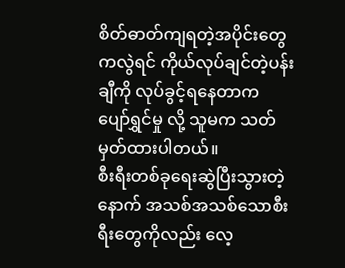စိတ်ဓာတ်ကျရတဲ့အပိုင်းတွေကလွဲရင် ကိုယ်လုပ်ချင်တဲ့ပန်းချီကို လုပ်ခွင့်ရနေတာက ပျော်ရွှင်မှု လို့ သူမက သတ်မှတ်ထားပါတယ်။
စီးရီးတစ်ခုရေးဆွဲပြီးသွားတဲ့နောက် အသစ်အသစ်သောစီးရီးတွေကိုလည်း လေ့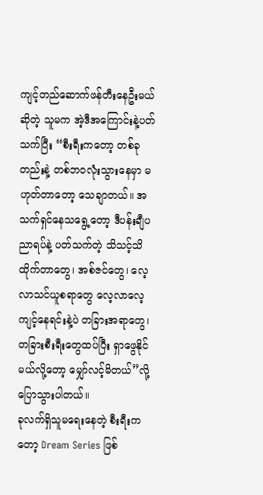ကျင့်တည်ဆောက်ဖန်တီးနေဦးမယ်ဆိုတဲ့ သူမက အဲ့ဒီအကြောင်းနဲ့ပတ်သက်ပြီး “စီးရီးကတော့ တစ်ခုတည်းနဲ့ တစ်ဘဝလုံးသွားနေမှာ မဟုတ်တာတော့ သေချာတယ်။ အသက်ရှင်နေသရွေ့တော့ ဒီပန်းချီပညာရပ်နဲ့ ပတ်သက်တဲ့ သိသင့်သိထိုက်တာတွေ၊ အစ်ဇင်တွေ၊ လေ့လာသင်ယူစရာတွေ လေ့လာလေ့ကျင့်နေရင်းနဲ့ပဲ တခြားအရာတွေ၊ တခြားစီးရီးတွေထပ်ပြီး ရှာဖွေနိုင်မယ်လို့တော့ မျှော်လင့်မိတယ်”လို့ ပြောသွားပါတယ်။
ခုလက်ရှိသူမရေးနေတဲ့ စီးရီးကတော့ Dream Series ဖြစ်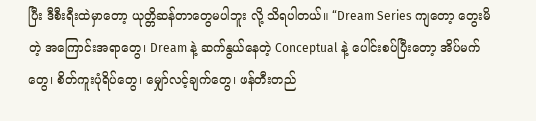ပြီး ဒီစီးရီးထဲမှာတော့ ယုတ္တိဆန်တာတွေမပါဘူး လို့ သိရပါတယ်။ “Dream Series ကျတော့ တွေးမိတဲ့ အကြောင်းအရာတွေ၊ Dream နဲ့ ဆက်နွယ်နေတဲ့ Conceptual နဲ့ ပေါင်းစပ်ပြီးတော့ အိပ်မက်တွေ၊ စိတ်ကူးပုံရိပ်တွေ၊ မျှော်လင့်ချက်တွေ၊ ဖန်တီးတည်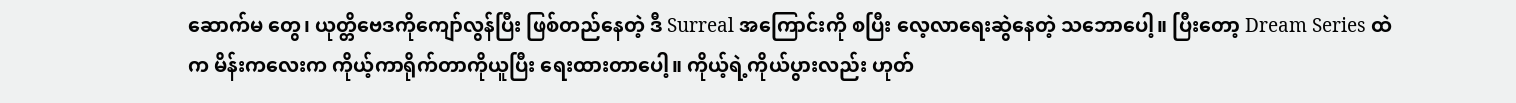ဆောက်မ တွေ၊ ယုတ္တိဗေဒကိုကျော်လွန်ပြီး ဖြစ်တည်နေတဲ့ ဒီ Surreal အကြောင်းကို စပြီး လေ့လာရေးဆွဲနေတဲ့ သဘောပေါ့။ ပြီးတော့ Dream Series ထဲက မိန်းကလေးက ကိုယ့်ကာရိုက်တာကိုယူပြီး ရေးထားတာပေါ့။ ကိုယ့်ရဲ့ကိုယ်ပွားလည်း ဟုတ်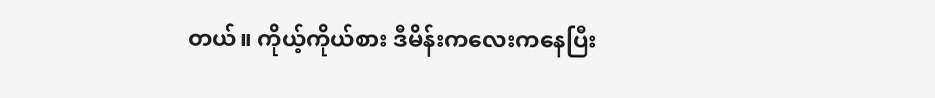တယ်။ ကိုယ့်ကိုယ်စား ဒီမိန်းကလေးကနေပြီး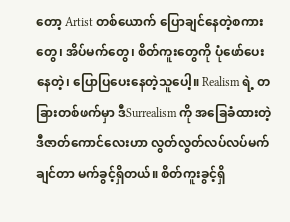တော့ Artist တစ်ယောက် ပြောချင်နေတဲ့စကားတွေ၊ အိပ်မက်တွေ၊ စိတ်ကူးတွေကို ပုံဖော်ပေးနေတဲ့၊ ပြောပြပေးနေတဲ့သူပေါ့။ Realism ရဲ့ တခြားတစ်ဖက်မှာ ဒီSurrealism ကို အခြေခံထားတဲ့ ဒီဇာတ်ကောင်လေးဟာ လွတ်လွတ်လပ်လပ်မက်ချင်တာ မက်ခွင့်ရှိတယ်။ စိတ်ကူးခွင့်ရှိ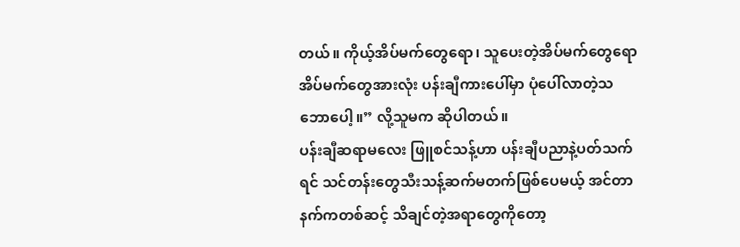တယ်။ ကိုယ့်အိပ်မက်တွေရော၊ သူပေးတဲ့အိပ်မက်တွေရော အိပ်မက်တွေအားလုံး ပန်းချီကားပေါ်မှာ ပုံပေါ်လာတဲ့သဘောပေါ့။” လို့သူမက ဆိုပါတယ်။
ပန်းချီဆရာမလေး ဖြူစင်သန့်ဟာ ပန်းချီပညာနဲ့ပတ်သက်ရင် သင်တန်းတွေသီးသန့်ဆက်မတက်ဖြစ်ပေမယ့် အင်တာနက်ကတစ်ဆင့် သိချင်တဲ့အရာတွေကိုတော့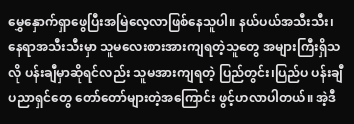မွှေနှောက်ရှာဖွေပြီးအမြဲလေ့လာဖြစ်နေသူပါ။ နယ်ပယ်အသီးသီး၊ နေရာအသီးသီးမှာ သူမလေးစားအားကျရတဲ့သူတွေ အများကြီးရှိသလို ပန်းချီမှာဆိုရင်လည်း သူမအားကျရတဲ့ ပြည်တွင်း၊ပြည်ပ ပန်းချီပညာရှင်တွေ တော်တော်များတဲ့အကြောင်း ဖွင့်ဟလာပါတယ်။ အဲ့ဒီ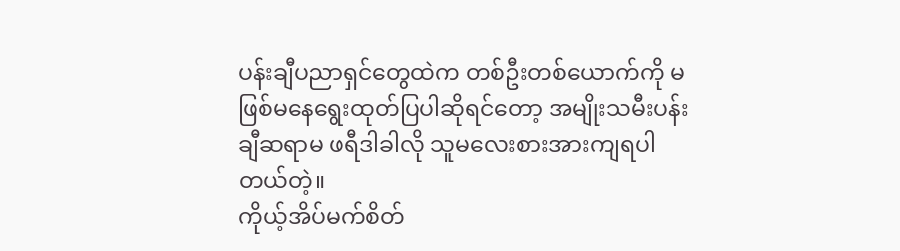ပန်းချီပညာရှင်တွေထဲက တစ်ဦးတစ်ယောက်ကို မဖြစ်မနေရွေးထုတ်ပြပါဆိုရင်တော့ အမျိုးသမီးပန်းချီဆရာမ ဖရီဒါခါလို သူမလေးစားအားကျရပါတယ်တဲ့။
ကိုယ့်အိပ်မက်စိတ်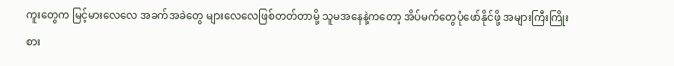ကူးတွေက မြင့်မားလေလေ အခက်အခဲတွေ များလေလေဖြစ်တတ်တာမို့ သူမအနေနဲ့ကတော့ အိပ်မက်တွေပုံဖော်နိုင်ဖို့ အများကြီးကြိုးစား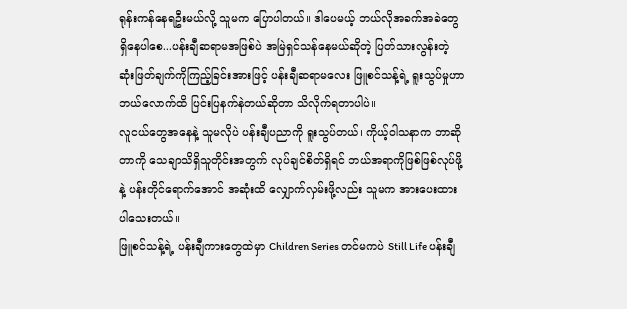ရုန်းကန်နေရဦးမယ်လို့ သူမက ပြောပါတယ်။ ဒါပေမယ့် ဘယ်လိုအခက်အခဲတွေ ရှိနေပါစေ...ပန်းချီဆရာမအဖြစ်ပဲ အမြဲရှင်သန်နေမယ်ဆိုတဲ့ ပြတ်သားလွန်းတဲ့ ဆုံးဖြတ်ချက်ကိုကြည့်ခြင်းအားဖြင့် ပန်းချီဆရာမလေး ဖြူစင်သန့်ရဲ့ ရူးသွပ်မှုဟာ ဘယ်လောက်ထိ ပြင်းပြနက်နဲတယ်ဆိုတာ သိလိုက်ရတာပါပဲ။
လူငယ်တွေအနေနဲ့ သူမလိုပဲ ပန်းချီပညာကို ရူးသွပ်တယ်၊ ကိုယ့်ဝါသနာက ဘာဆိုတာကို သေချာသိရှိသူတိုင်းအတွက် လုပ်ချင်စိတ်ရှိရင် ဘယ်အရာကိုဖြစ်ဖြစ်လုပ်ဖို့နဲ့ ပန်းတိုင်ရောက်အောင် အဆုံးထိ လျှောက်လှမ်းဖို့လည်း သူမက အားပေးထားပါသေးတယ်။
ဖြူစင်သန့်ရဲ့ ပန်းချီကားတွေထဲမှာ Children Series တင်မကပဲ Still Life ပန်းချီ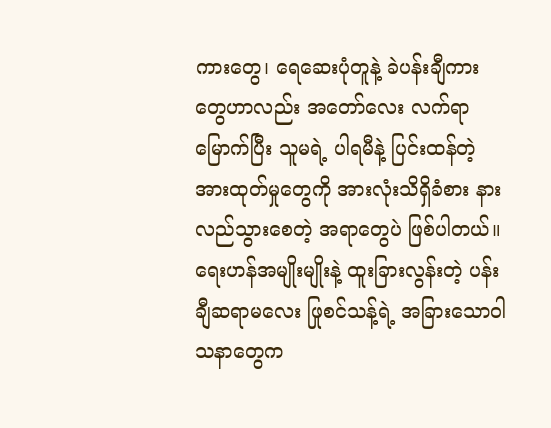ကားတွေ၊ ရေဆေးပုံတူနဲ့ ခဲပန်းချီကားတွေဟာလည်း အတော်လေး လက်ရာမြောက်ပြီး သူမရဲ့ ပါရမီနဲ့ ပြင်းထန်တဲ့အားထုတ်မှုတွေကို အားလုံးသိရှိခံစား နားလည်သွားစေတဲ့ အရာတွေပဲ ဖြစ်ပါတယ်။ ရေးဟန်အမျိုးမျိုးနဲ့ ထူးခြားလွန်းတဲ့ ပန်းချီဆရာမလေး ဖြုစင်သန့်ရဲ့ အခြားသောဝါသနာတွေက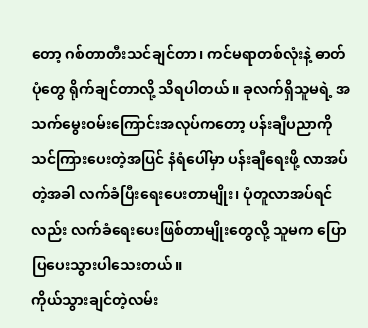တော့ ဂစ်တာတီးသင်ချင်တာ၊ ကင်မရာတစ်လုံးနဲ့ ဓာတ်ပုံတွေ ရိုက်ချင်တာလို့ သိရပါတယ်။ ခုလက်ရှိသူမရဲ့ အသက်မွေးဝမ်းကြောင်းအလုပ်ကတော့ ပန်းချီပညာကို သင်ကြားပေးတဲ့အပြင် နံရံပေါ်မှာ ပန်းချီရေးဖို့ လာအပ်တဲ့အခါ လက်ခံပြီးရေးပေးတာမျိုး၊ ပုံတူလာအပ်ရင်လည်း လက်ခံရေးပေးဖြစ်တာမျိုးတွေလို့ သူမက ပြောပြပေးသွားပါသေးတယ်။
ကိုယ်သွားချင်တဲ့လမ်း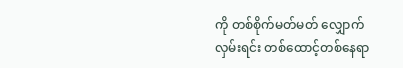ကို တစ်စိုက်မတ်မတ် လျှောက်လှမ်းရင်း တစ်ထောင့်တစ်နေရာ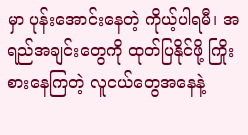မှာ ပုန်းအောင်းနေတဲ့ ကိုယ့်ပါရမီ၊ အရည်အချင်းတွေကို ထုတ်ပြနိုင်ဖို့ ကြိုးစားနေကြတဲ့ လူငယ်တွေအနေနဲ့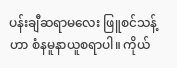ပန်းချီဆရာမလေး ဖြူစင်သန့်ဟာ စံနမူနာယူစရာပါ။ ကိုယ်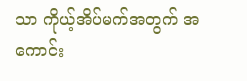သာ ကိုယ့်အိပ်မက်အတွက် အကောင်း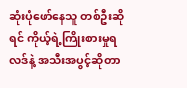ဆုံးပုံဖော်နေသူ တစ်ဦးဆိုရင် ကိုယ့်ရဲ့ကြိုးစားမှုရလဒ်နဲ့ အသီးအပွင့်ဆိုတာ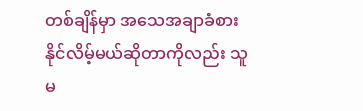တစ်ချိန်မှာ အသေအချာခံစားနိုင်လိမ့်မယ်ဆိုတာကိုလည်း သူမ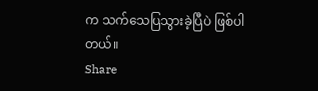က သက်သေပြသွားခဲ့ပြီပဲ ဖြစ်ပါတယ်။
Share